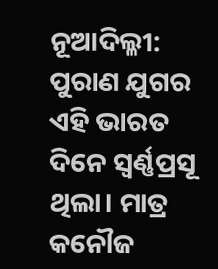ନୂଆଦିଲ୍ଳୀ: ପୁରାଣ ଯୁଗର ଏହି ଭାରତ ଦିନେ ସ୍ବର୍ଣ୍ଣପ୍ରସୂ ଥିଲା। ମାତ୍ର କନୌଜ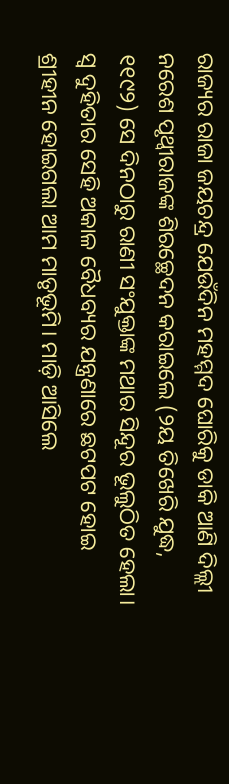ରାଜ୍ୟର ରାଜା ଜୟଚନ୍ଦ୍ର ଯେଉଁଦିନ ମହମ୍ମଦ ଘୋରିକୁ ଡାକି ଆଣି ଦିଲ୍ଲୀ ନରେଶ ପୃଥ୍ବୀରାଜଙ୍କ ଶିରଚ୍ଛେଦନ କରାଇଲେ (୨ୟ ତିଖେରି ଯୁଦ୍ଧ, ୧୧୯୨) ସେ ଦିନଠାରୁ ରାଣୀ ସଂଯୁକ୍ତାଙ୍କ ମଥାର ସିନ୍ଦୂର ଭୂଲୁଠିତ ହେଲା। ସ୍ବ ଦୁହିତାର ସେହି ଅକାଳ ବୈଧବ୍ୟର ଯନ୍ତ୍ରଣାରେ ଛଟପଟ ହୋଇ ଶ୍ରୀହୀନ ହୋଇଗଲା ଆମ ମାତୃଭୂମି। ମାଡ଼ି ଆସିଲେ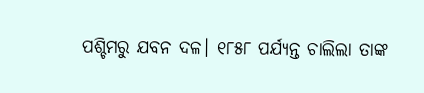ପଶ୍ଚିମରୁ ଯବନ ଦଳ। ୧୮୫୮ ପର୍ଯ୍ୟନ୍ତ ଚାଲିଲା ତାଙ୍କ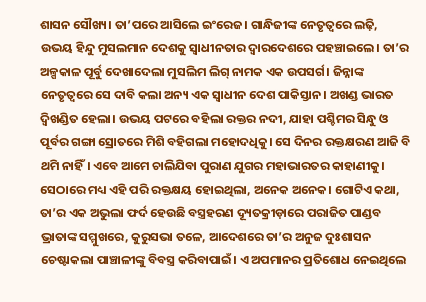ଶାସନ ସୌଖ୍ୟ। ତା’ପରେ ଆସିଲେ ଇଂରେଜ। ଗାନ୍ଧିଜୀଙ୍କ ନେତୃତ୍ବରେ ଲଢ଼ି, ଉଭୟ ହିନ୍ଦୁ ମୁସଲମାନ ଦେଶକୁ ସ୍ବାଧୀନତାର ଦ୍ବାରଦେଶରେ ପହଞ୍ଚାଇଲେ। ତା’ର ଅଳ୍ପକାଳ ପୂର୍ବୁ ଦେଖାଦେଲା ମୁସଲିମ ଲିଗ୍ ନାମକ ଏକ ଉପସର୍ଗ। ଜିନ୍ନାଙ୍କ ନେତୃତ୍ବରେ ସେ ଦାବି କଲା ଅନ୍ୟ ଏକ ସ୍ବାଧୀନ ଦେଶ ପାକିସ୍ତାନ। ଅଖଣ୍ଡ ଭାରତ ଦ୍ବିଖଣ୍ଡିତ ହେଲା। ଉଭୟ ପଟରେ ବହିଲା ରକ୍ତର ନଦୀ, ଯାହା ପଶ୍ଚିମର ସିନ୍ଧୁ ଓ ପୂର୍ବର ଗଙ୍ଗା ସ୍ରୋତରେ ମିଶି ବହିଗଲା ମହୋଦଧିକୁ। ସେ ଦିନର ରକ୍ତକ୍ଷରଣ ଆଜି ବି ଥମି ନାହିଁ। ଏବେ ଆମେ ଚାଲିଯିବା ପୁରାଣ ଯୁଗର ମହାଭାରତର କାହାଣୀକୁ। ସେଠାରେ ମଧ୍ୟ ଏହି ପରି ରକ୍ତକ୍ଷୟ ହୋଇଥିଲା, ଅନେକ ଅନେକ। ଗୋଟିଏ କଥା, ତା’ର ଏକ ଅଭୁଲା ଫର୍ଦ ହେଉଛି ବସ୍ତ୍ରହରଣ ଦ୍ୟୂତକ୍ରୀଡ଼ାରେ ପରାଜିତ ପାଣ୍ଡବ ଭ୍ରାତାଙ୍କ ସମ୍ମୁଖରେ, କୁରୁସଭା ତଳେ, ଆଦେଶରେ ତା’ର ଅନୁଜ ଦୁଃଶାସନ ଚେଷ୍ଟାକଲା ପାଞ୍ଚାଳୀଙ୍କୁ ବିବସ୍ତ୍ର କରିବାପାଇଁ। ଏ ଅପମାନର ପ୍ରତିଶୋଧ ନେଇଥିଲେ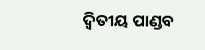ଦ୍ବିତୀୟ ପାଣ୍ଡବ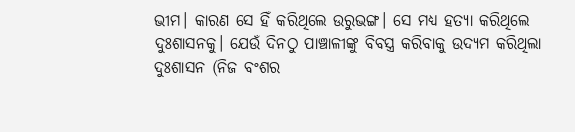ଭୀମ। କାରଣ ସେ ହିଁ କରିଥିଲେ ଉରୁଭଙ୍ଗ। ସେ ମଧ୍ୟ ହତ୍ୟା କରିଥିଲେ ଦୁଃଶାସନକୁ। ଯେଉଁ ଦିନଠୁ ପାଞ୍ଚାଳୀଙ୍କୁ ବିବସ୍ତ୍ର କରିବାକୁ ଉଦ୍ୟମ କରିଥିଲା ଦୁଃଶାସନ (ନିଜ ବଂଶର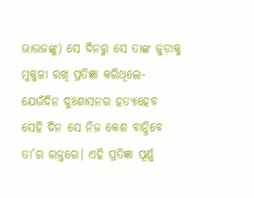ଭାଉଜଙ୍କୁ) ସେ ଦିନରୁ ସେ ତାଙ୍କ ଜୁଡ଼ାକୁ ମୁକୁଳା ରଖି ପ୍ରତିଜ୍ଞା କରିଥିଲେ- ଯେଉଁଦିନ ଦୁଃଶାସନର ହତ୍ୟାହେବ ସେହି ଦିନ ସେ ନିଜ କେଶ ବାନ୍ଧିବେ ତା’ର ରକ୍ତରେ। ଏହି ପ୍ରତିଜ୍ଞା ପୂର୍ଣ୍ଣ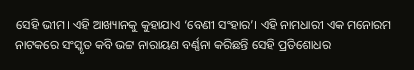ସେହି ଭୀମ। ଏହି ଆଖ୍ୟାନକୁ କୁହାଯାଏ ‘ବେଣୀ ସଂହାର’। ଏହି ନାମଧାରୀ ଏକ ମନୋରମ ନାଟକରେ ସଂସ୍କୃତ କବି ଭଟ୍ଟ ନାରାୟଣ ବର୍ଣ୍ଣନା କରିଛନ୍ତି ସେହି ପ୍ରତିଶୋଧର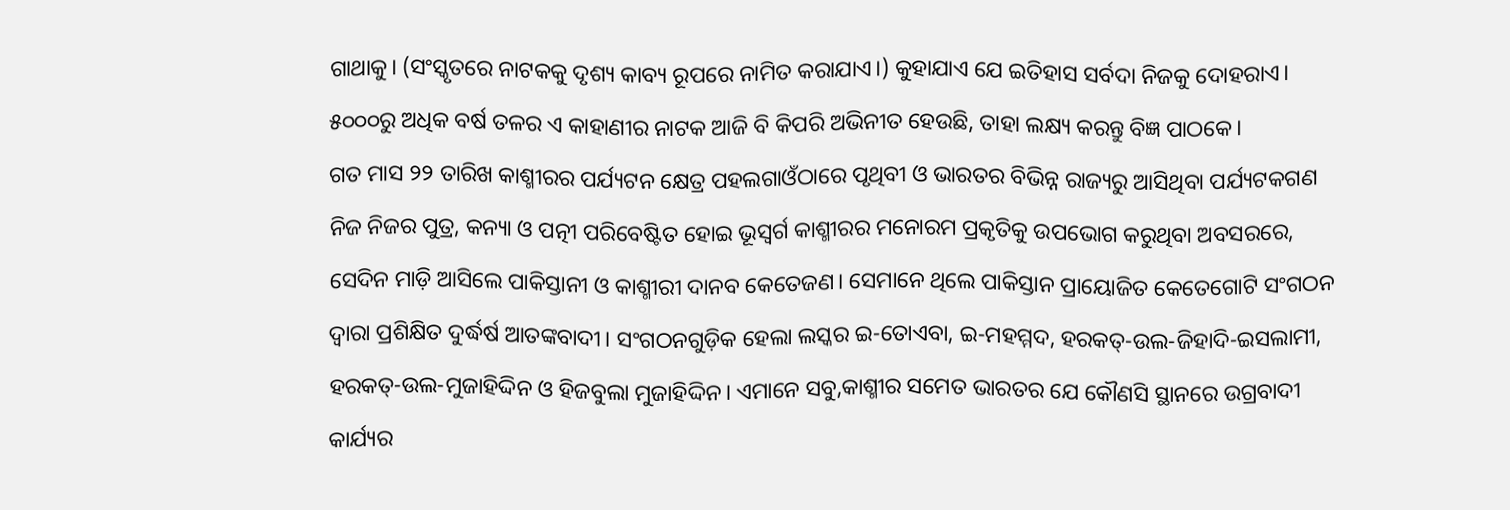ଗାଥାକୁ। (ସଂସ୍କୃତରେ ନାଟକକୁ ଦୃଶ୍ୟ କାବ୍ୟ ରୂପରେ ନାମିତ କରାଯାଏ।) କୁହାଯାଏ ଯେ ଇତିହାସ ସର୍ବଦା ନିଜକୁ ଦୋହରାଏ। ୫୦୦୦ରୁ ଅଧିକ ବର୍ଷ ତଳର ଏ କାହାଣୀର ନାଟକ ଆଜି ବି କିପରି ଅଭିନୀତ ହେଉଛି, ତାହା ଲକ୍ଷ୍ୟ କରନ୍ତୁ ବିଜ୍ଞ ପାଠକେ।
ଗତ ମାସ ୨୨ ତାରିଖ କାଶ୍ମୀରର ପର୍ଯ୍ୟଟନ କ୍ଷେତ୍ର ପହଲଗାଓଁଠାରେ ପୃଥିବୀ ଓ ଭାରତର ବିଭିନ୍ନ ରାଜ୍ୟରୁ ଆସିଥିବା ପର୍ଯ୍ୟଟକଗଣ ନିଜ ନିଜର ପୁତ୍ର, କନ୍ୟା ଓ ପତ୍ନୀ ପରିବେଷ୍ଟିତ ହୋଇ ଭୂସ୍ବର୍ଗ କାଶ୍ମୀରର ମନୋରମ ପ୍ରକୃତିକୁ ଉପଭୋଗ କରୁଥିବା ଅବସରରେ, ସେଦିନ ମାଡ଼ି ଆସିଲେ ପାକିସ୍ତାନୀ ଓ କାଶ୍ମୀରୀ ଦାନବ କେତେଜଣ। ସେମାନେ ଥିଲେ ପାକିସ୍ତାନ ପ୍ରାୟୋଜିତ କେତେଗୋଟି ସଂଗଠନ ଦ୍ବାରା ପ୍ରଶିକ୍ଷିତ ଦୁର୍ଦ୍ଧର୍ଷ ଆତଙ୍କବାଦୀ। ସଂଗଠନଗୁଡ଼ିକ ହେଲା ଲସ୍କର ଇ-ତୋଏବା, ଇ-ମହମ୍ମଦ, ହରକତ୍-ଉଲ-ଜିହାଦି-ଇସଲାମୀ, ହରକତ୍-ଉଲ-ମୁଜାହିଦ୍ଦିନ ଓ ହିଜବୁଲା ମୁଜାହିଦ୍ଦିନ। ଏମାନେ ସବୁ,କାଶ୍ମୀର ସମେତ ଭାରତର ଯେ କୌଣସି ସ୍ଥାନରେ ଉଗ୍ରବାଦୀ କାର୍ଯ୍ୟର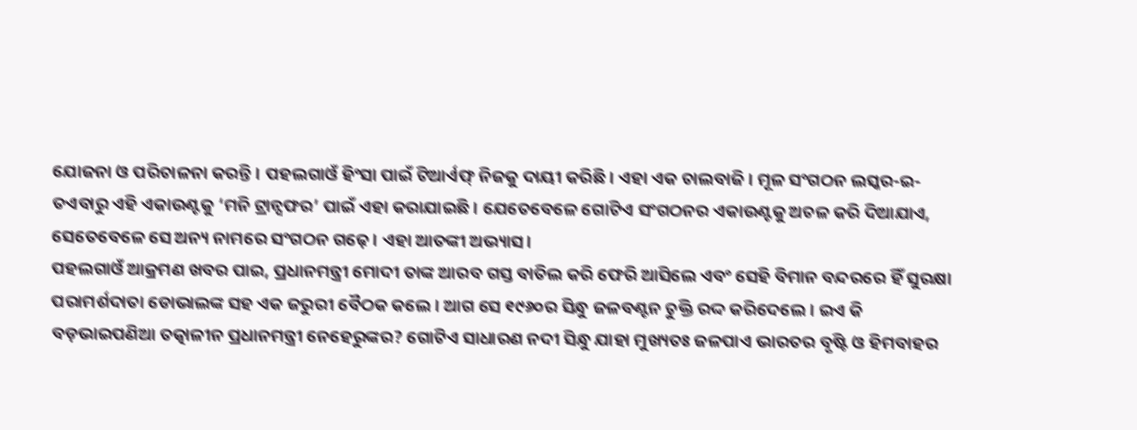ଯୋଜନା ଓ ପରିଚାଳନା କରନ୍ତି। ପହଲଗାଓଁ ହିଂସା ପାଇଁ ଟିଆର୍ଏଫ୍ ନିଜକୁ ଦାୟୀ କରିଛି। ଏହା ଏକ ଚାଲବାଜି। ମୂଳ ସଂଗଠନ ଲସ୍କର-ଇ-ତଏବାରୁ ଏହି ଏକାଉଣ୍ଟକୁ ‘ମନି ଟ୍ରାନ୍ସଫର’ ପାଇଁ ଏହା କରାଯାଇଛି। ଯେତେବେଳେ ଗୋଟିଏ ସଂଗଠନର ଏକାଉଣ୍ଟକୁ ଅଚଳ କରି ଦିଆଯାଏ, ସେତେବେଳେ ସେ ଅନ୍ୟ ନାମରେ ସଂଗଠନ ଗଢ଼େ। ଏହା ଆତଙ୍କୀ ଅଭ୍ୟାସ।
ପହଲଗାଓଁ ଆକ୍ରମଣ ଖବର ପାଇ, ପ୍ରଧାନମନ୍ତ୍ରୀ ମୋଦୀ ତାଙ୍କ ଆରବ ଗସ୍ତ ବାତିଲ କରି ଫେରି ଆସିଲେ ଏବଂ ସେହି ବିମାନ ବନ୍ଦରରେ ହିଁ ସୁରକ୍ଷା ପରାମର୍ଶଦାତା ଡୋଭାଲଙ୍କ ସହ ଏକ ଜରୁରୀ ବୈଠକ କଲେ। ଆଗ ସେ ୧୯୬୦ର ସିନ୍ଧୁ ଜଳବଣ୍ଟନ ଚୁକ୍ତି ରଦ୍ଦ କରିଦେଲେ। ଇଏ କି ବଡ଼ଭାଇପଣିଆ ତତ୍କାଳୀନ ପ୍ରଧାନମନ୍ତ୍ରୀ ନେହେରୁଙ୍କର? ଗୋଟିଏ ସାଧାରଣ ନଦୀ ସିନ୍ଧୁ ଯାହା ମୁଖ୍ୟତଃ ଜଳପାଏ ଭାରତର ବୃଷ୍ଟି ଓ ହିମବାହର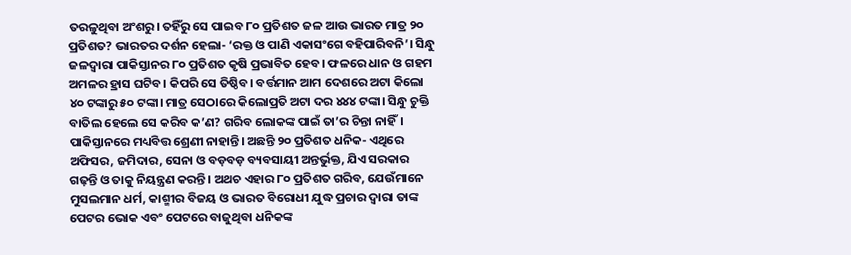ତରଳୁଥିବା ଅଂଶରୁ। ତହିଁରୁ ସେ ପାଇବ ୮୦ ପ୍ରତିଶତ ଜଳ ଆଉ ଭାରତ ମାତ୍ର ୨୦ ପ୍ରତିଶତ? ଭାରତର ଦର୍ଶନ ହେଲା- ‘ରକ୍ତ ଓ ପାଣି ଏକାସଂଗେ ବହିପାରିବନି’। ସିନ୍ଧୁ ଜଳଦ୍ବାରା ପାକିସ୍ତାନର ୮୦ ପ୍ରତିଶତ କୃଷି ପ୍ରଭାବିତ ହେବ। ଫଳରେ ଧାନ ଓ ଗହମ ଅମଳର ହ୍ରାସ ଘଟିବ। କିପରି ସେ ତିଷ୍ଠିବ। ବର୍ତ୍ତମାନ ଆମ ଦେଶରେ ଅଟା କିଲୋ ୪୦ ଟଙ୍କାରୁ ୫୦ ଟଙ୍କା। ମାତ୍ର ସେଠାରେ କିଲୋପ୍ରତି ଅଟା ଦର ୪୪୪ ଟଙ୍କା। ସିନ୍ଧୁ ଚୁକ୍ତି ବାତିଲ ହେଲେ ସେ କରିବ କ’ଣ? ଗରିବ ଲୋକଙ୍କ ପାଇଁ ତା’ର ଚିନ୍ତା ନାହିଁ। ପାକିସ୍ତାନରେ ମଧ୍ୟବିତ୍ତ ଶ୍ରେଣୀ ନାହାନ୍ତି। ଅଛନ୍ତି ୨୦ ପ୍ରତିଶତ ଧନିକ- ଏଥିରେ ଅଫିସର, ଜମିଦାର, ସେନା ଓ ବଡ଼ବଡ଼ ବ୍ୟବସାୟୀ ଅନ୍ତର୍ଭୁକ୍ତ, ଯିଏ ସରକାର ଗଢ଼ନ୍ତି ଓ ତାକୁ ନିୟନ୍ତ୍ରଣ କରନ୍ତି। ଅଥଚ ଏହାର ୮୦ ପ୍ରତିଶତ ଗରିବ, ଯେଉଁମାନେ ମୁସଲମାନ ଧର୍ମ, କାଶ୍ମୀର ବିଜୟ ଓ ଭାରତ ବିରୋଧୀ ଯୁଦ୍ଧ ପ୍ରଚାର ଦ୍ବାରା ତାଙ୍କ ପେଟର ଭୋକ ଏବଂ ପେଟରେ ବାଜୁଥିବା ଧନିକଙ୍କ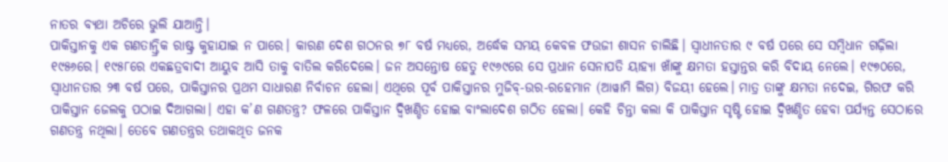ନାତର ବ୍ୟଥା ଅଚିରେ ଭୁଲି ଯାଆନ୍ତି।
ପାକିସ୍ତାନକୁ ଏକ ଗଣତାନ୍ତ୍ରିକ ରାଷ୍ଟ୍ର କୁହାଯାଇ ନ ପାରେ। କାରଣ ଦେଶ ଗଠନର ୭୮ ବର୍ଷ ମଧ୍ୟରେ, ଅର୍ଦ୍ଧେକ ସମୟ କେବଳ ଫଉଜୀ ଶାସନ ଚାଲିଛି। ସ୍ବାଧୀନତାର ୯ ବର୍ଷ ପରେ ସେ ସମ୍ବିଧାନ ଗଢ଼ିଲା ୧୯୫୬ରେ। ୧୯୫୮ରେ ଏକଛତ୍ରବାଦୀ ଆୟୁବ ଆସି ତାକୁ ବାତିଲ କରିଦେଲେ। ଜନ ଅସନ୍ତୋଷ ହେତୁ ୧୯୬୯ରେ ସେ ପ୍ରଧାନ ସେନାପତି ୟାହ୍ୟା ଖାଁଙ୍କୁ କ୍ଷମତା ହସ୍ତାନ୍ତର କରି ବିଦାୟ ନେଲେ। ୧୯୭୦ରେ, ସ୍ବାଧୀନତାର ୨୩ ବର୍ଷ ପରେ, ପାକିସ୍ତାନର ପ୍ରଥମ ସାଧାରଣ ନିର୍ବାଚନ ହେଲା। ଏଥିରେ ପୂର୍ବ ପାକିସ୍ତାନର ମୁଜିବ୍-ଉର-ରହେମାନ (ଆୱାମି ଲିଗ) ବିଜୟୀ ହେଲେ। ମାତ୍ର ତାଙ୍କୁ କ୍ଷମତା ନଦେଇ, ଗିରଫ କରି ପାକିସ୍ତାନ ଜେଲକୁ ପଠାଇ ଦିଆଗଲା। ଏହା କ’ଣ ଗଣତନ୍ତ୍ର? ଫଳରେ ପାକିସ୍ତାନ ଦ୍ବିଖଣ୍ଡିତ ହୋଇ ବାଂଲାଦେଶ ଗଠିତ ହେଲା। କେହି ଚିନ୍ତା କଲା କି ପାକିସ୍ତାନ ସୃଷ୍ଟି ହୋଇ ଦ୍ବିଖଣ୍ଡିତ ହେବା ପର୍ଯ୍ୟନ୍ତ ସେଠାରେ ଗଣତନ୍ତ୍ର ନଥିଲା। ତେବେ ଗଣତନ୍ତ୍ରର ତଥାକଥିତ ଜନକ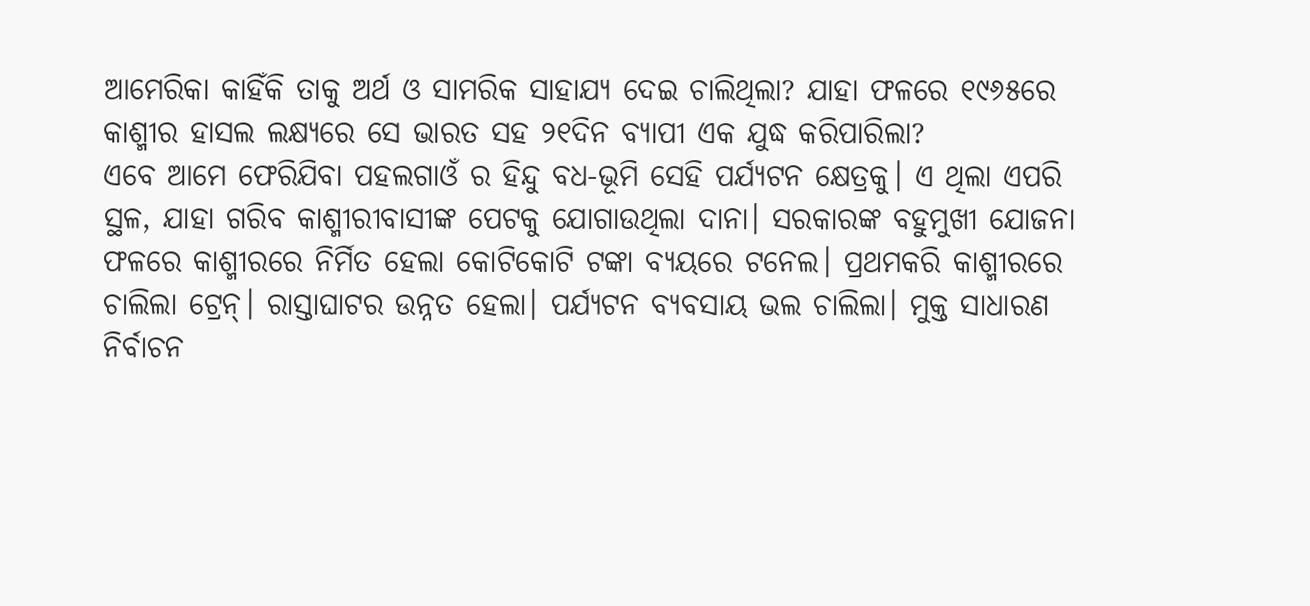ଆମେରିକା କାହିଁକି ତାକୁ ଅର୍ଥ ଓ ସାମରିକ ସାହାଯ୍ୟ ଦେଇ ଚାଲିଥିଲା? ଯାହା ଫଳରେ ୧୯୬୫ରେ କାଶ୍ମୀର ହାସଲ ଲକ୍ଷ୍ୟରେ ସେ ଭାରତ ସହ ୨୧ଦିନ ବ୍ୟାପୀ ଏକ ଯୁଦ୍ଧ କରିପାରିଲା?
ଏବେ ଆମେ ଫେରିଯିବା ପହଲଗାଓଁ ର ହିନ୍ଦୁ ବଧ-ଭୂମି ସେହି ପର୍ଯ୍ୟଟନ କ୍ଷେତ୍ରକୁ। ଏ ଥିଲା ଏପରି ସ୍ଥଳ, ଯାହା ଗରିବ କାଶ୍ମୀରୀବାସୀଙ୍କ ପେଟକୁ ଯୋଗାଉଥିଲା ଦାନା। ସରକାରଙ୍କ ବହୁମୁଖୀ ଯୋଜନା ଫଳରେ କାଶ୍ମୀରରେ ନିର୍ମିତ ହେଲା କୋଟିକୋଟି ଟଙ୍କା ବ୍ୟୟରେ ଟନେଲ। ପ୍ରଥମକରି କାଶ୍ମୀରରେ ଚାଲିଲା ଟ୍ରେନ୍। ରାସ୍ତାଘାଟର ଉନ୍ନତ ହେଲା। ପର୍ଯ୍ୟଟନ ବ୍ୟବସାୟ ଭଲ ଚାଲିଲା। ମୁକ୍ତ ସାଧାରଣ ନିର୍ବାଚନ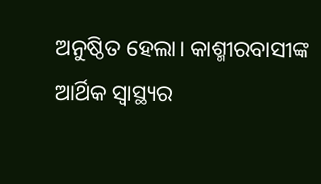ଅନୁଷ୍ଠିତ ହେଲା। କାଶ୍ମୀରବାସୀଙ୍କ ଆର୍ଥିକ ସ୍ବାସ୍ଥ୍ୟର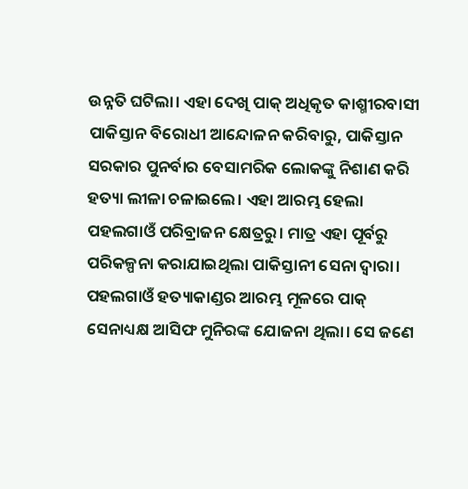ଉନ୍ନତି ଘଟିଲା। ଏହା ଦେଖି ପାକ୍ ଅଧିକୃତ କାଶ୍ମୀରବାସୀ ପାକିସ୍ତାନ ବିରୋଧୀ ଆନ୍ଦୋଳନ କରିବାରୁ, ପାକିସ୍ତାନ ସରକାର ପୁନର୍ବାର ବେସାମରିକ ଲୋକଙ୍କୁ ନିଶାଣ କରି ହତ୍ୟା ଲୀଳା ଚଳାଇଲେ। ଏହା ଆରମ୍ଭ ହେଲା ପହଲଗାଓଁ ପରିବ୍ରାଜନ କ୍ଷେତ୍ରରୁ। ମାତ୍ର ଏହା ପୂର୍ବରୁ ପରିକଳ୍ପନା କରାଯାଇଥିଲା ପାକିସ୍ତାନୀ ସେନା ଦ୍ବାରା।
ପହଲଗାଓଁ ହତ୍ୟାକାଣ୍ଡର ଆରମ୍ଭ ମୂଳରେ ପାକ୍ ସେନାଧ୍ୟକ୍ଷ ଆସିଫ ମୁନିରଙ୍କ ଯୋଜନା ଥିଲା। ସେ ଜଣେ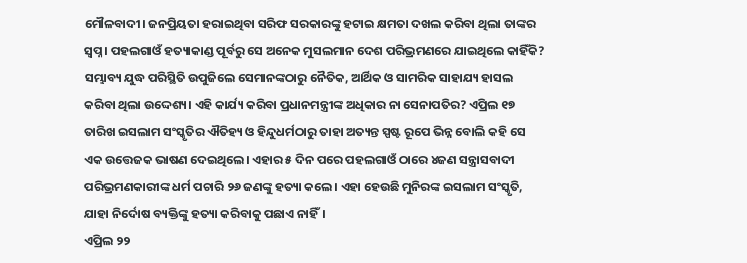ମୌଳବାଦୀ। ଜନପ୍ରିୟତା ହରାଇଥିବା ସରିଫ ସରକାରଙ୍କୁ ହଟାଇ କ୍ଷମତା ଦଖଲ କରିବା ଥିଲା ତାଙ୍କର ସ୍ବପ୍ନ। ପହଲଗାଓଁ ହତ୍ୟାକାଣ୍ଡ ପୂର୍ବରୁ ସେ ଅନେକ ମୁସଲମାନ ଦେଶ ପରିଭ୍ରମଣରେ ଯାଇଥିଲେ କାହିଁକି? ସମ୍ଭାବ୍ୟ ଯୁଦ୍ଧ ପରିସ୍ଥିତି ଉପୁଜିଲେ ସେମାନଙ୍କଠାରୁ ନୈତିକ, ଆର୍ଥିକ ଓ ସାମରିକ ସାହାଯ୍ୟ ହାସଲ କରିବା ଥିଲା ଉଦ୍ଦେଶ୍ୟ। ଏହି କାର୍ଯ୍ୟ କରିବା ପ୍ରଧାନମନ୍ତ୍ରୀଙ୍କ ଅଧିକାର ନା ସେନାପତିର? ଏପ୍ରିଲ ୧୭ ତାରିଖ ଇସଲାମ ସଂସ୍କୃତିର ଐତିହ୍ୟ ଓ ହିନ୍ଦୁଧର୍ମଠାରୁ ତାହା ଅତ୍ୟନ୍ତ ସ୍ପଷ୍ଟ ରୂପେ ଭିନ୍ନ ବୋଲି କହି ସେ ଏକ ଉତ୍ତେଜକ ଭାଷଣ ଦେଇଥିଲେ। ଏହାର ୫ ଦିନ ପରେ ପହଲଗାଓଁ ଠାରେ ୪ଜଣ ସନ୍ତ୍ରାସବାଦୀ ପରିଭ୍ରମଣକାରୀଙ୍କ ଧର୍ମ ପଚାରି ୨୬ ଜଣଙ୍କୁ ହତ୍ୟା କଲେ। ଏହା ହେଉଛି ମୁନିରଙ୍କ ଇସଲାମ ସଂସ୍କୃତି, ଯାହା ନିର୍ଦୋଷ ବ୍ୟକ୍ତିଙ୍କୁ ହତ୍ୟା କରିବାକୁ ପଛାଏ ନାହିଁ।
ଏପ୍ରିଲ ୨୨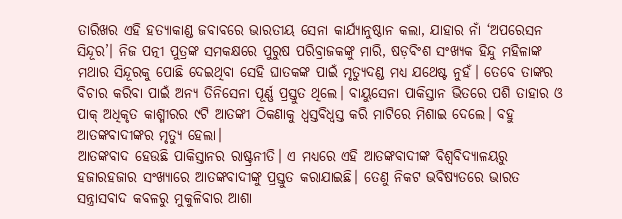ତାରିଖର ଏହି ହତ୍ୟାକାଣ୍ଡ ଜବାବରେ ଭାରତୀୟ ସେନା କାର୍ଯ୍ୟାନୁଷ୍ଠାନ କଲା, ଯାହାର ନାଁ ‘ଅପରେସନ ସିନ୍ଦୂର’। ନିଜ ପତ୍ନୀ ପୁତ୍ରଙ୍କ ସମକକ୍ଷରେ ପୁରୁଷ ପରିବ୍ରାଜକଙ୍କୁ ମାରି, ଷଡ଼ବିଂଶ ସଂଖ୍ୟକ ହିନ୍ଦୁ ମହିଳାଙ୍କ ମଥାର ସିନ୍ଦୂରକୁ ପୋଛି ଦେଇଥିବା ସେହି ଘାତକଙ୍କ ପାଇଁ ମୃତ୍ୟୁଦଣ୍ଡ ମଧ୍ୟ ଯଥେଷ୍ଟ ନୁହଁ। ତେବେ ତାଙ୍କର ବିଚାର କରିବା ପାଇଁ ଅନ୍ୟ ତିନିସେନା ପୂର୍ଣ୍ଣ ପ୍ରସ୍ତୁତ ଥିଲେ। ବାୟୁସେନା ପାକିସ୍ତାନ ଭିତରେ ପଶି ତାହାର ଓ ପାକ୍ ଅଧିକୃତ କାଶ୍ମୀରର ୯ଟି ଆତଙ୍କୀ ଠିକଣାକୁ ଧ୍ବସ୍ତବିଧ୍ବସ୍ତ କରି ମାଟିରେ ମିଶାଇ ଦେଲେ। ବହୁ ଆତଙ୍କବାଦୀଙ୍କର ମୃତ୍ୟୁ ହେଲା।
ଆତଙ୍କବାଦ ହେଉଛି ପାକିସ୍ତାନର ରାଷ୍ଟ୍ରନୀତି। ଏ ମଧ୍ୟରେ ଏହି ଆତଙ୍କବାଦୀଙ୍କ ବିଶ୍ବବିଦ୍ୟାଳୟରୁ ହଜାରହଜାର ସଂଖ୍ୟାରେ ଆତଙ୍କବାଦୀଙ୍କୁ ପ୍ରସ୍ତୁତ କରାଯାଇଛି। ତେଣୁ ନିକଟ ଭବିଷ୍ୟତରେ ଭାରତ ସନ୍ତ୍ରାସବାଦ କବଳରୁ ମୁକୁଳିବାର ଆଶା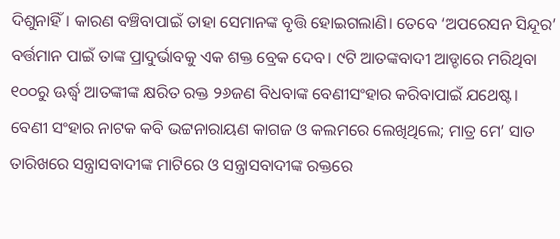ଦିଶୁନାହିଁ। କାରଣ ବଞ୍ଚିବାପାଇଁ ତାହା ସେମାନଙ୍କ ବୃତ୍ତି ହୋଇଗଲାଣି। ତେବେ ‘ଅପରେସନ ସିନ୍ଦୂର’ ବର୍ତ୍ତମାନ ପାଇଁ ତାଙ୍କ ପ୍ରାଦୁର୍ଭାବକୁ ଏକ ଶକ୍ତ ବ୍ରେକ ଦେବ। ୯ଟି ଆତଙ୍କବାଦୀ ଆଡ୍ଡାରେ ମରିଥିବା ୧୦୦ରୁ ଊର୍ଦ୍ଧ୍ବ ଆତଙ୍କୀଙ୍କ କ୍ଷରିତ ରକ୍ତ ୨୬ଜଣ ବିଧବାଙ୍କ ବେଣୀସଂହାର କରିବାପାଇଁ ଯଥେଷ୍ଟ। ବେଣୀ ସଂହାର ନାଟକ କବି ଭଟ୍ଟନାରାୟଣ କାଗଜ ଓ କଲମରେ ଲେଖିଥିଲେ; ମାତ୍ର ମେ’ ସାତ ତାରିଖରେ ସନ୍ତ୍ରାସବାଦୀଙ୍କ ମାଟିରେ ଓ ସନ୍ତ୍ରାସବାଦୀଙ୍କ ରକ୍ତରେ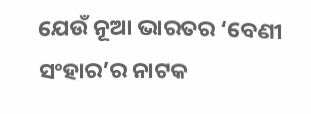ଯେଉଁ ନୂଆ ଭାରତର ‘ବେଣୀ ସଂହାର’ର ନାଟକ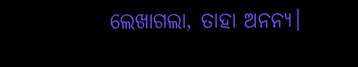ଲେଖାଗଲା, ତାହା ଅନନ୍ୟ।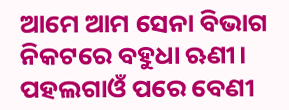ଆମେ ଆମ ସେନା ବିଭାଗ ନିକଟରେ ବହୁଧା ଋଣୀ।
ପହଲଗାଓଁ ପରେ ବେଣୀ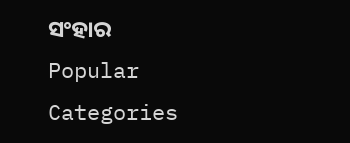ସଂହାର
Popular Categories